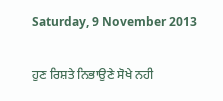Saturday, 9 November 2013

ਹੁਣ ਰਿਸ਼ਤੇ ਨਿਭਾਉਣੇ ਸੋਖੇ ਨਹੀ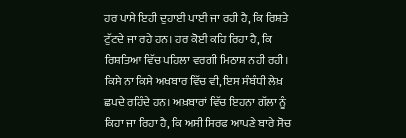ਹਰ ਪਾਸੇ ਇਹੀ ਦੁਹਾਈ ਪਾਈ ਜਾ ਰਹੀ ਹੈ, ਕਿ ਰਿਸ਼ਤੇ ਟੁੱਟਦੇ ਜਾ ਰਹੇ ਹਨ। ਹਰ ਕੋਈ ਕਹਿ ਰਿਹਾ ਹੈ, ਕਿ ਰਿਸ਼ਤਿਆ ਵਿੱਚ ਪਹਿਲਾ ਵਰਗੀ ਮਿਠਾਸ਼ ਨਹੀ ਰਹੀ। ਕਿਸੇ ਨਾ ਕਿਸੇ ਅਖਬਾਰ ਵਿੱਚ ਵੀ, ਇਸ ਸੰਬੰਧੀ ਲੇਖ਼ ਛਪਦੇ ਰਹਿੰਦੇ ਹਨ। ਅਖ਼ਬਾਰਾਂ ਵਿੱਚ ਇਹਨਾ ਗੱਲਾ ਨੂੰ ਕਿਹਾ ਜਾ ਰਿਹਾ ਹੈ, ਕਿ ਅਸੀ ਸਿਰਫ ਆਪਣੇ ਬਾਰੇ ਸੋਚ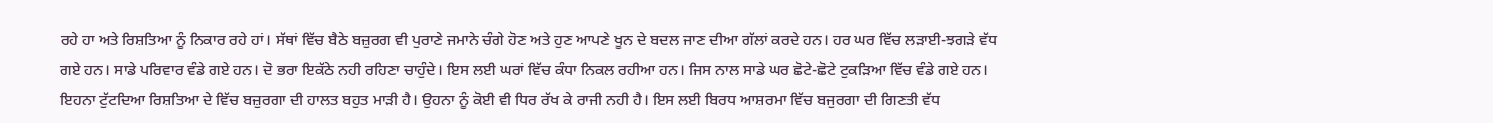ਰਹੇ ਹਾ ਅਤੇ ਰਿਸ਼ਤਿਆ ਨੂੰ ਨਿਕਾਰ ਰਹੇ ਹਾਂ। ਸੱਥਾਂ ਵਿੱਚ ਬੈਠੇ ਬਜ਼ੁਰਗ ਵੀ ਪੁਰਾਣੇ ਜਮਾਨੇ ਚੰਗੇ ਹੋਣ ਅਤੇ ਹੁਣ ਆਪਣੇ ਖੂਨ ਦੇ ਬਦਲ ਜਾਣ ਦੀਆ ਗੱਲਾਂ ਕਰਦੇ ਹਨ। ਹਰ ਘਰ ਵਿੱਚ ਲੜਾਈ-ਝਗੜੇ ਵੱਧ ਗਏ ਹਨ। ਸਾਡੇ ਪਰਿਵਾਰ ਵੰਡੇ ਗਏ ਹਨ। ਦੋ ਭਰਾ ਇਕੱਠੇ ਨਹੀ ਰਹਿਣਾ ਚਾਹੁੰਦੇ। ਇਸ ਲਈ ਘਰਾਂ ਵਿੱਚ ਕੰਧਾ ਨਿਕਲ ਰਹੀਆ ਹਨ। ਜਿਸ ਨਾਲ ਸਾਡੇ ਘਰ ਛੋਟੇ-ਛੋਟੇ ਟੁਕੜਿਆ ਵਿੱਚ ਵੰਡੇ ਗਏ ਹਨ। ਇਹਨਾ ਟੁੱਟਦਿਆ ਰਿਸ਼ਤਿਆ ਦੇ ਵਿੱਚ ਬਜ਼ੁਰਗਾ ਦੀ ਹਾਲਤ ਬਹੁਤ ਮਾੜੀ ਹੈ। ਉਹਨਾ ਨੂੰ ਕੋਈ ਵੀ ਧਿਰ ਰੱਖ ਕੇ ਰਾਜੀ ਨਹੀ ਹੈ। ਇਸ ਲਈ ਬਿਰਧ ਆਸ਼ਰਮਾ ਵਿੱਚ ਬਜੁਰਗਾ ਦੀ ਗਿਣਤੀ ਵੱਧ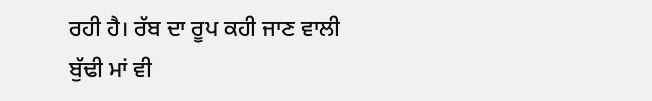ਰਹੀ ਹੈ। ਰੱਬ ਦਾ ਰੂਪ ਕਹੀ ਜਾਣ ਵਾਲੀ ਬੁੱਢੀ ਮਾਂ ਵੀ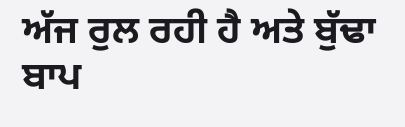ਅੱਜ ਰੁਲ ਰਹੀ ਹੈ ਅਤੇ ਬੁੱਢਾ ਬਾਪ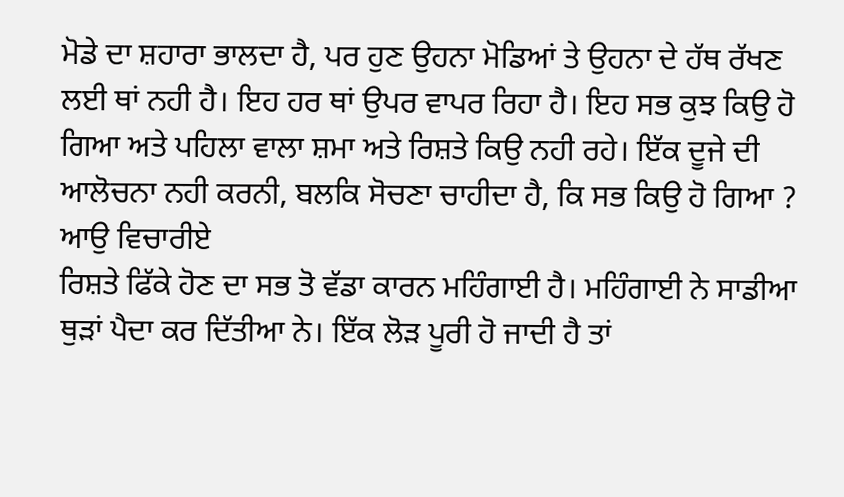ਮੋਡੇ ਦਾ ਸ਼ਹਾਰਾ ਭਾਲਦਾ ਹੈ, ਪਰ ਹੁਣ ਉਹਨਾ ਮੋਡਿਆਂ ਤੇ ਉਹਨਾ ਦੇ ਹੱਥ ਰੱਖਣ ਲਈ ਥਾਂ ਨਹੀ ਹੈ। ਇਹ ਹਰ ਥਾਂ ਉਪਰ ਵਾਪਰ ਰਿਹਾ ਹੈ। ਇਹ ਸਭ ਕੁਝ ਕਿਉ ਹੋ ਗਿਆ ਅਤੇ ਪਹਿਲਾ ਵਾਲਾ ਸ਼ਮਾ ਅਤੇ ਰਿਸ਼ਤੇ ਕਿਉ ਨਹੀ ਰਹੇ। ਇੱਕ ਦੂਜੇ ਦੀ ਆਲੋਚਨਾ ਨਹੀ ਕਰਨੀ, ਬਲਕਿ ਸੋਚਣਾ ਚਾਹੀਦਾ ਹੈ, ਕਿ ਸਭ ਕਿਉ ਹੋ ਗਿਆ ? ਆਉ ਵਿਚਾਰੀਏ
ਰਿਸ਼ਤੇ ਫਿੱਕੇ ਹੋਣ ਦਾ ਸਭ ਤੋ ਵੱਡਾ ਕਾਰਨ ਮਹਿੰਗਾਈ ਹੈ। ਮਹਿੰਗਾਈ ਨੇ ਸਾਡੀਆ ਥੁੜਾਂ ਪੈਦਾ ਕਰ ਦਿੱਤੀਆ ਨੇ। ਇੱਕ ਲੋੜ ਪੂਰੀ ਹੋ ਜਾਦੀ ਹੈ ਤਾਂ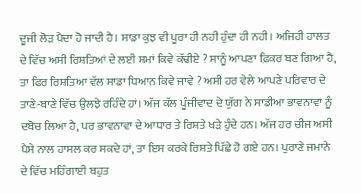ਦੂਜੀ ਲੋੜ ਪੈਦਾ ਹੋ ਜਾਦੀ ਹੈ। ਸਾਡਾ ਕੁਝ ਵੀ ਪੂਰਾ ਹੀ ਨਹੀ ਹੁੰਦਾ ਹੀ ਨਹੀ। ਅਜਿਹੀ ਹਾਲਤ ਦੇ ਵਿੱਚ ਅਸੀ ਰਿਸ਼ਤਿਆਂ ਦੇ ਲਈ ਸ਼ਮਾਂ ਕਿਵੇ ਕੱਢੀਏ ? ਸਾਨੂੰ ਆਪਣਾ ਫ਼ਿਕਰ ਬਣ ਗਿਆ ਹੈ, ਤਾ ਫਿਰ ਰਿਸ਼ਤਿਆ ਵੱਲ ਸਾਡਾ ਧਿਆਨ ਕਿਵੇ ਜਾਵੇ ? ਅਸੀ ਹਰ ਵੇਲੇ ਆਪਣੇ ਪਰਿਵਾਰ ਦੇ ਤਾਣੇ-ਬਾਣੇ ਵਿੱਚ ਉਲਝੇ ਰਹਿੰਦੇ ਹਾਂ। ਅੱਜ ਕੱਲ ਪੂੰਜੀਵਾਦ ਦੇ ਯੁੱਗ ਨੇ ਸਾਡੀਆ ਭਾਵਨਾਵਾ ਨੂੰ ਦਬੋਚ ਲਿਆ ਹੈ, ਪਰ ਭਾਵਨਾਵਾ ਦੇ ਆਧਾਰ ਤੇ ਰਿਸ਼ਤੇ ਖੜੇ ਹੁੰਦੇ ਹਨ। ਅੱਜ ਹਰ ਚੀਜ ਅਸੀ ਪੈਸੇ ਨਾਲ ਹਾਸਲ ਕਰ ਸਕਦੇ ਹਾਂ, ਤਾ ਇਸ ਕਰਕੇ ਰਿਸ਼ਤੇ ਪਿੱਛੇ ਹੋ ਗਏ ਹਨ। ਪੁਰਾਣੇ ਜਮਾਨੇ ਦੇ ਵਿੱਚ ਮਹਿੰਗਾਈ ਬਹੁਤ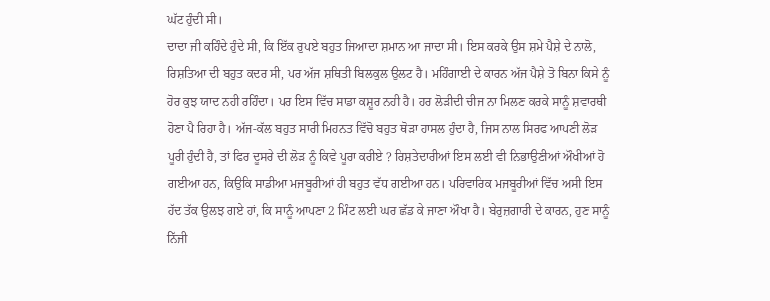ਘੱਟ ਹੁੰਦੀ ਸੀ।
ਦਾਦਾ ਜੀ ਕਹਿੰਦੇ ਹੁੰਦੇ ਸੀ, ਕਿ ਇੱਕ ਰੁਪਏ ਬਹੁਤ ਜਿਆਦਾ ਸ਼ਮਾਨ ਆ ਜਾਦਾ ਸੀ। ਇਸ ਕਰਕੇ ਉਸ ਸ਼ਮੇ ਪੈਸ਼ੇ ਦੇ ਨਾਲੋ, ਰਿਸ਼ਤਿਆ ਦੀ ਬਹੁਤ ਕਦਰ ਸੀ, ਪਰ ਅੱਜ ਸ਼ਥਿਤੀ ਬਿਲਕੁਲ ਉਲਟ ਹੈ। ਮਹਿੰਗਾਈ ਦੇ ਕਾਰਨ ਅੱਜ ਪੈਸ਼ੇ ਤੋ ਬਿਨਾ ਕਿਸੇ ਨੂੰ ਹੋਰ ਕੁਝ ਯਾਦ ਨਹੀ ਰਹਿੰਦਾ। ਪਰ ਇਸ ਵਿੱਚ ਸਾਡਾ ਕਸ਼ੂਰ ਨਹੀ ਹੈ। ਹਰ ਲੋੜੀਦੀ ਚੀਜ ਨਾ ਮਿਲਣ ਕਰਕੇ ਸਾਨੂੰ ਸ਼ਵਾਰਥੀ ਹੋਣਾ ਪੈ ਰਿਹਾ ਹੈ। ਅੱਜ-ਕੱਲ ਬਹੁਤ ਸਾਰੀ ਮਿਹਨਤ ਵਿੱਚੋ ਬਹੁਤ ਥੋੜਾ ਹਾਸਲ ਹੁੰਦਾ ਹੈ, ਜਿਸ ਨਾਲ ਸਿਰਫ ਆਪਣੀ ਲੋੜ ਪੂਰੀ ਹੁੰਦੀ ਹੈ, ਤਾਂ ਫਿਰ ਦੂਸਰੇ ਦੀ ਲੋੜ ਨੂੰ ਕਿਵੇ ਪੂਰਾ ਕਰੀਏ ? ਰਿਸ਼ਤੇਦਾਰੀਆਂ ਇਸ ਲਈ ਵੀ ਨਿਭਾਉਣੀਆਂ ਔਖੀਆਂ ਹੋ ਗਈਆ ਹਨ, ਕਿਉਕਿ ਸਾਡੀਆ ਮਜਬੂਰੀਆਂ ਹੀ ਬਹੁਤ ਵੱਧ ਗਈਆ ਹਨ। ਪਰਿਵਾਰਿਕ ਮਜਬੂਰੀਆਂ ਵਿੱਚ ਅਸੀ ਇਸ ਹੱਦ ਤੱਕ ਉਲਝ ਗਏ ਹਾਂ, ਕਿ ਸਾਨੂੰ ਆਪਣਾ 2 ਮਿੰਟ ਲਈ ਘਰ ਛੱਡ ਕੇ ਜਾਣਾ ਔਖਾ ਹੈ। ਬੇਰੁਜ਼ਗਾਰੀ ਦੇ ਕਾਰਨ, ਹੁਣ ਸਾਨੂੰ ਨਿੱਜੀ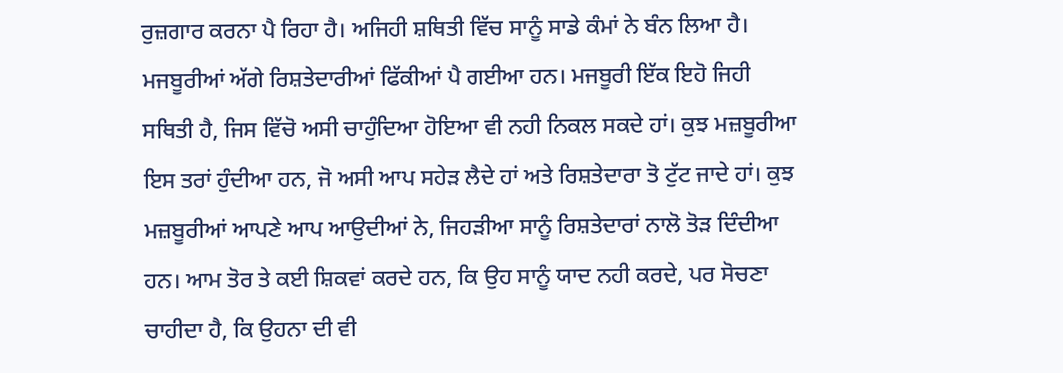ਰੁਜ਼ਗਾਰ ਕਰਨਾ ਪੈ ਰਿਹਾ ਹੈ। ਅਜਿਹੀ ਸ਼ਥਿਤੀ ਵਿੱਚ ਸਾਨੂੰ ਸਾਡੇ ਕੰਮਾਂ ਨੇ ਬੰਨ ਲਿਆ ਹੈ। ਮਜਬੂਰੀਆਂ ਅੱਗੇ ਰਿਸ਼ਤੇਦਾਰੀਆਂ ਫਿੱਕੀਆਂ ਪੈ ਗਈਆ ਹਨ। ਮਜਬੂਰੀ ਇੱਕ ਇਹੋ ਜਿਹੀ ਸਥਿਤੀ ਹੈ, ਜਿਸ ਵਿੱਚੋ ਅਸੀ ਚਾਹੁੰਦਿਆ ਹੋਇਆ ਵੀ ਨਹੀ ਨਿਕਲ ਸਕਦੇ ਹਾਂ। ਕੁਝ ਮਜ਼ਬੂਰੀਆ ਇਸ ਤਰਾਂ ਹੁੰਦੀਆ ਹਨ, ਜੋ ਅਸੀ ਆਪ ਸਹੇੜ ਲੈਦੇ ਹਾਂ ਅਤੇ ਰਿਸ਼ਤੇਦਾਰਾ ਤੋ ਟੁੱਟ ਜਾਦੇ ਹਾਂ। ਕੁਝ ਮਜ਼ਬੂਰੀਆਂ ਆਪਣੇ ਆਪ ਆਉਦੀਆਂ ਨੇ, ਜਿਹੜੀਆ ਸਾਨੂੰ ਰਿਸ਼ਤੇਦਾਰਾਂ ਨਾਲੋ ਤੋੜ ਦਿੰਦੀਆ ਹਨ। ਆਮ ਤੋਰ ਤੇ ਕਈ ਸ਼ਿਕਵਾਂ ਕਰਦੇ ਹਨ, ਕਿ ਉਹ ਸਾਨੂੰ ਯਾਦ ਨਹੀ ਕਰਦੇ, ਪਰ ਸੋਚਣਾ ਚਾਹੀਦਾ ਹੈ, ਕਿ ਉਹਨਾ ਦੀ ਵੀ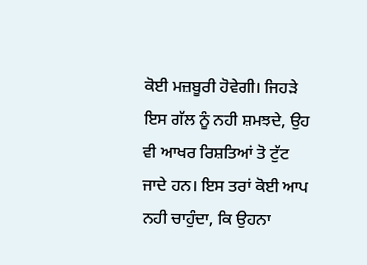ਕੋਈ ਮਜ਼ਬੂਰੀ ਹੋਵੇਗੀ। ਜਿਹੜੇ ਇਸ ਗੱਲ ਨੂੰ ਨਹੀ ਸ਼ਮਝਦੇ, ਉਹ ਵੀ ਆਖਰ ਰਿਸ਼ਤਿਆਂ ਤੋ ਟੁੱਟ ਜਾਦੇ ਹਨ। ਇਸ ਤਰਾਂ ਕੋਈ ਆਪ ਨਹੀ ਚਾਹੁੰਦਾ, ਕਿ ਉਹਨਾ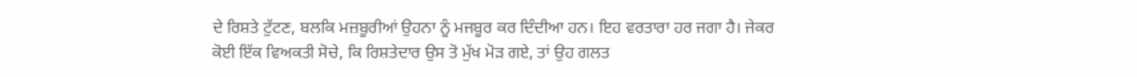ਦੇ ਰਿਸ਼ਤੇ ਟੁੱਟਣ, ਬਲਕਿ ਮਜ਼ਬੂਰੀਆਂ ਉਹਨਾ ਨੂੰ ਮਜਬੂਰ ਕਰ ਦਿੰਦੀਆ ਹਨ। ਇਹ ਵਰਤਾਰਾ ਹਰ ਜਗਾ ਹੈ। ਜੇਕਰ ਕੋਈ ਇੱਕ ਵਿਅਕਤੀ ਸੋਚੇ, ਕਿ ਰਿਸ਼ਤੇਦਾਰ ਉਸ ਤੋ ਮੁੱਖ ਮੋੜ ਗਏ, ਤਾਂ ਉਹ ਗਲਤ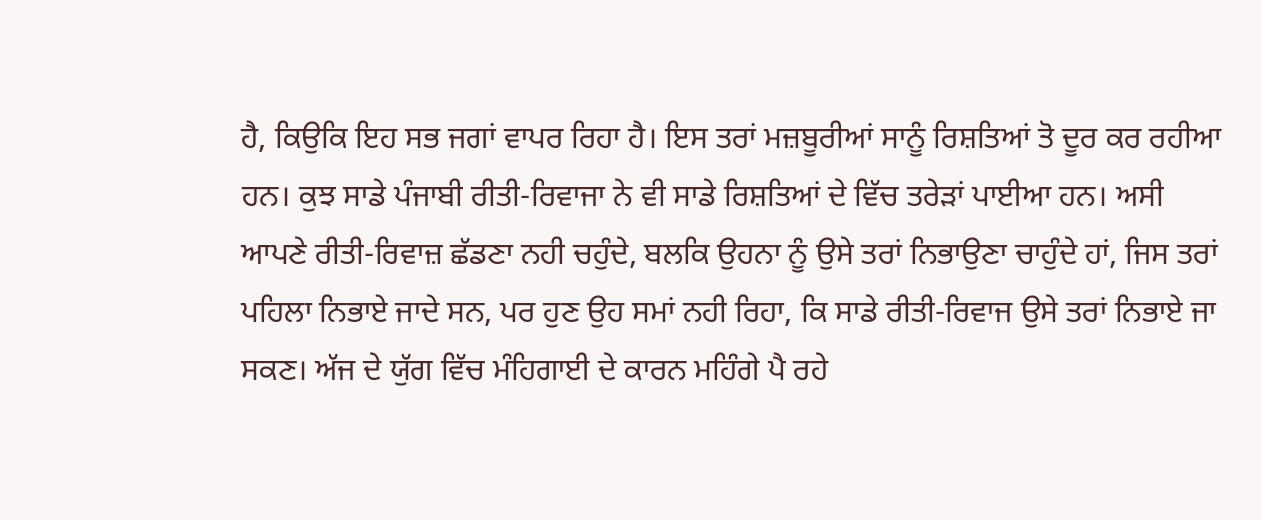ਹੈ, ਕਿਉਕਿ ਇਹ ਸਭ ਜਗਾਂ ਵਾਪਰ ਰਿਹਾ ਹੈ। ਇਸ ਤਰਾਂ ਮਜ਼ਬੂਰੀਆਂ ਸਾਨੂੰ ਰਿਸ਼ਤਿਆਂ ਤੋ ਦੂਰ ਕਰ ਰਹੀਆ ਹਨ। ਕੁਝ ਸਾਡੇ ਪੰਜਾਬੀ ਰੀਤੀ-ਰਿਵਾਜਾ ਨੇ ਵੀ ਸਾਡੇ ਰਿਸ਼ਤਿਆਂ ਦੇ ਵਿੱਚ ਤਰੇੜਾਂ ਪਾਈਆ ਹਨ। ਅਸੀ ਆਪਣੇ ਰੀਤੀ-ਰਿਵਾਜ਼ ਛੱਡਣਾ ਨਹੀ ਚਹੁੰਦੇ, ਬਲਕਿ ਉਹਨਾ ਨੂੰ ਉਸੇ ਤਰਾਂ ਨਿਭਾਉਣਾ ਚਾਹੁੰਦੇ ਹਾਂ, ਜਿਸ ਤਰਾਂ ਪਹਿਲਾ ਨਿਭਾਏ ਜਾਦੇ ਸਨ, ਪਰ ਹੁਣ ਉਹ ਸਮਾਂ ਨਹੀ ਰਿਹਾ, ਕਿ ਸਾਡੇ ਰੀਤੀ-ਰਿਵਾਜ ਉਸੇ ਤਰਾਂ ਨਿਭਾਏ ਜਾ ਸਕਣ। ਅੱਜ ਦੇ ਯੁੱਗ ਵਿੱਚ ਮੰਹਿਗਾਈ ਦੇ ਕਾਰਨ ਮਹਿੰਗੇ ਪੈ ਰਹੇ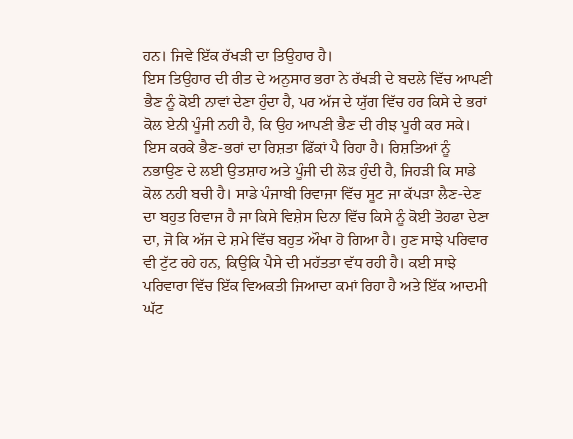ਹਨ। ਜਿਵੇ ਇੱਕ ਰੱਖੜੀ ਦਾ ਤਿਉਹਾਰ ਹੈ।
ਇਸ ਤਿਉਹਾਰ ਦੀ ਰੀਤ ਦੇ ਅਨੁਸਾਰ ਭਰਾ ਨੇ ਰੱਖੜੀ ਦੇ ਬਦਲੇ ਵਿੱਚ ਆਪਣੀ ਭੈਣ ਨੂੰ ਕੋਈ ਨਾਵਾਂ ਦੇਣਾ ਹੁੰਦਾ ਹੈ, ਪਰ ਅੱਜ ਦੇ ਯੁੱਗ ਵਿੱਚ ਹਰ ਕਿਸੇ ਦੇ ਭਰਾਂ ਕੋਲ ਏਨੀ ਪੂੰਜੀ ਨਹੀ ਹੈ, ਕਿ ਉਹ ਆਪਣੀ ਭੈਣ ਦੀ ਰੀਝ ਪੂਰੀ ਕਰ ਸਕੇ। ਇਸ ਕਰਕੇ ਭੈਣ-ਭਰਾਂ ਦਾ ਰਿਸ਼ਤਾ ਫਿੱਕਾਂ ਪੈ ਰਿਹਾ ਹੈ। ਰਿਸ਼ਤਿਆਂ ਨੂੰ ਨਭਾਉਣ ਦੇ ਲਈ ਉਤਸ਼ਾਹ ਅਤੇ ਪੂੰਜੀ ਦੀ ਲੋੜ ਹੁੰਦੀ ਹੈ, ਜਿਹੜੀ ਕਿ ਸਾਡੇ ਕੋਲ ਨਹੀ ਬਚੀ ਹੈ। ਸਾਡੇ ਪੰਜਾਬੀ ਰਿਵਾਜਾ ਵਿੱਚ ਸੂਟ ਜਾ ਕੱਪੜਾ ਲੈਣ-ਦੇਣ ਦਾ ਬਹੁਤ ਰਿਵਾਜ ਹੈ ਜਾ ਕਿਸੇ ਵਿਸ਼ੇਸ ਦਿਨਾ ਵਿੱਚ ਕਿਸੇ ਨੂੰ ਕੋਈ ਤੋਹਫਾ ਦੇਣਾ ਦਾ, ਜੋ ਕਿ ਅੱਜ ਦੇ ਸ਼ਮੇ ਵਿੱਚ ਬਹੁਤ ਔਖਾ ਹੋ ਗਿਆ ਹੈ। ਹੁਣ ਸਾਝੇ ਪਰਿਵਾਰ ਵੀ ਟੁੱਟ ਰਹੇ ਹਨ, ਕਿਉਕਿ ਪੈਸੇ ਦੀ ਮਹੱਤਤਾ ਵੱਧ ਰਹੀ ਹੈ। ਕਈ ਸਾਝੇ ਪਰਿਵਾਰਾ ਵਿੱਚ ਇੱਕ ਵਿਅਕਤੀ ਜਿਆਦਾ ਕਮਾਂ ਰਿਹਾ ਹੈ ਅਤੇ ਇੱਕ ਆਦਮੀ ਘੱਟ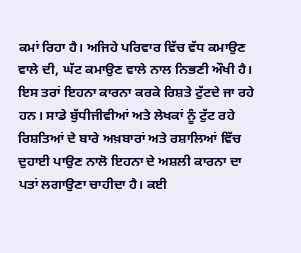ਕਮਾਂ ਰਿਹਾ ਹੈ। ਅਜਿਹੇ ਪਰਿਵਾਰ ਵਿੱਚ ਵੱਧ ਕਮਾਉਣ ਵਾਲੇ ਦੀ, ਘੱਟ ਕਮਾਉਣ ਵਾਲੇ ਨਾਲ ਨਿਭਣੀ ਔਖੀ ਹੈ।
ਇਸ ਤਰਾਂ ਇਹਨਾ ਕਾਰਨਾ ਕਰਕੇ ਰਿਸ਼ਤੇ ਟੁੱਟਦੇ ਜਾ ਰਹੇ ਹਨ। ਸਾਡੇ ਬੁੱਧੀਜੀਵੀਆਂ ਅਤੇ ਲੇਖਕਾਂ ਨੂੰ ਟੁੱਟ ਰਹੇ ਰਿਸ਼ਤਿਆਂ ਦੇ ਬਾਰੇ ਅਖ਼ਬਾਰਾਂ ਅਤੇ ਰਸ਼ਾਲਿਆਂ ਵਿੱਚ ਦੁਹਾਈ ਪਾਉਣ ਨਾਲੋ ਇਹਨਾ ਦੇ ਅਸ਼ਲੀ ਕਾਰਨਾ ਦਾ ਪਤਾਂ ਲਗਾਉਣਾ ਚਾਹੀਦਾ ਹੈ। ਕਈ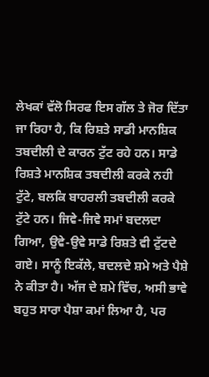ਲੇਖਕਾਂ ਵੱਲੋ ਸਿਰਫ ਇਸ ਗੱਲ ਤੇ ਜੋਰ ਦਿੱਤਾ ਜਾ ਰਿਹਾ ਹੈ, ਕਿ ਰਿਸ਼ਤੇ ਸਾਡੀ ਮਾਨਸ਼ਿਕ ਤਬਦੀਲੀ ਦੇ ਕਾਰਨ ਟੁੱਟ ਰਹੇ ਹਨ। ਸਾਡੇ ਰਿਸ਼ਤੇ ਮਾਨਸ਼ਿਕ ਤਬਦੀਲੀ ਕਰਕੇ ਨਹੀ ਟੁੱਟੇ, ਬਲਕਿ ਬਾਹਰਲੀ ਤਬਦੀਲੀ ਕਰਕੇ ਟੁੱਟੇ ਹਨ। ਜਿਵੇ-ਜਿਵੇ ਸਮਾਂ ਬਦਲਦਾ ਗਿਆ, ਉਵੇ-ਉਵੇ ਸਾਡੇ ਰਿਸ਼ਤੇ ਵੀ ਟੁੱਟਦੇ ਗਏ। ਸਾਨੂੰ ਇਕੱਲੇ, ਬਦਲਦੇ ਸ਼ਮੇ ਅਤੇ ਪੈਸ਼ੇ ਨੇ ਕੀਤਾ ਹੈ। ਅੱਜ ਦੇ ਸ਼ਮੇ ਵਿੱਚ, ਅਸੀ ਭਾਵੇ ਬਹੁਤ ਸਾਰਾ ਪੈਸ਼ਾ ਕਮਾਂ ਲਿਆ ਹੈ, ਪਰ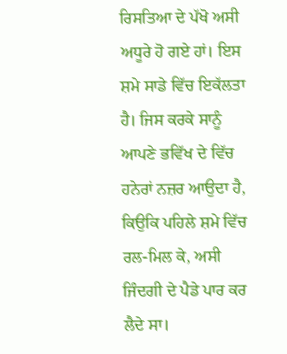ਰਿਸਤਿਆ ਦੇ ਪੱਖੋ ਅਸੀ ਅਧੂਰੇ ਹੋ ਗਏ ਹਾਂ। ਇਸ ਸ਼ਮੇ ਸਾਡੇ ਵਿੱਚ ਇਕੱਲਤਾ ਹੈ। ਜਿਸ ਕਰਕੇ ਸਾਨੂੰ ਆਪਣੇ ਭਵਿੱਖ ਦੇ ਵਿੱਚ ਹਨੇਰਾਂ ਨਜ਼ਰ ਆਉਦਾ ਹੈ, ਕਿਉਕਿ ਪਹਿਲੇ ਸ਼ਮੇ ਵਿੱਚ ਰਲ-ਮਿਲ ਕੇ, ਅਸੀ ਜਿੰਦਗੀ ਦੇ ਪੈਡੇ ਪਾਰ ਕਰ ਲੈਦੇ ਸਾ।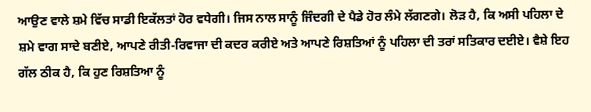ਆਉਣ ਵਾਲੇ ਸ਼ਮੇ ਵਿੱਚ ਸਾਡੀ ਇਕੱਲਤਾਂ ਹੋਰ ਵਧੇਗੀ। ਜਿਸ ਨਾਲ ਸਾਨੂੰ ਜਿੰਦਗੀ ਦੇ ਪੈਡੇ ਹੋਰ ਲੰਮੇ ਲੱਗਣਗੇ। ਲੋੜ ਹੈ, ਕਿ ਅਸੀ ਪਹਿਲਾ ਦੇ ਸ਼ਮੇ ਵਾਗ ਸਾਦੇ ਬਣੀਏ, ਆਪਣੇ ਰੀਤੀ-ਰਿਵਾਜਾ ਦੀ ਕਦਰ ਕਰੀਏ ਅਤੇ ਆਪਣੇ ਰਿਸ਼ਤਿਆਂ ਨੂੰ ਪਹਿਲਾ ਦੀ ਤਰਾਂ ਸਤਿਕਾਰ ਦਈਏ। ਵੈਸ਼ੇ ਇਹ ਗੱਲ ਠੀਕ ਹੈ, ਕਿ ਹੁਣ ਰਿਸ਼ਤਿਆ ਨੂੰ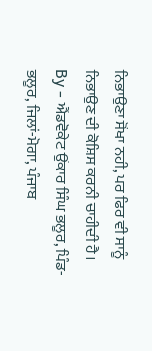ਨਿਭਾਉਣਾ ਸੋਂਖਾ ਨਹੀ, ਪਰ ਫਿਰ ਵੀ ਸਾਨੂੰ ਨਿਭਾਉਣ ਦੀ ਕੋਸ਼ਿਸ ਕਰਨੀ ਚਾਹੀਦੀ ਹੈ।
By - ਐਂਡਵੋਕੇਟ ਉਂਕਾਰ ਸਿੰਘ ਭਲੂਰ, ਪਿੰਡ-ਭਲੂਰ, ਜਿਲਾਂ-ਮੋਗਾ, ਪੰਜਾਬ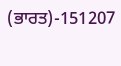(ਭਾਰਤ)-151207